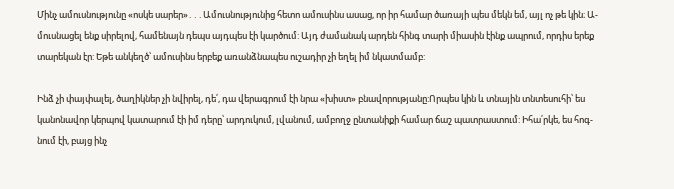Մինչ ամուսնությունը «ոսկե սարեր»․․․Ամուսնությունից հետո ամուսինս ասաց, որ իր համար ծառայի պես մեկն եմ, այլ ոչ թե կին։ Ա-
մուսնացել ենք սիրելով, համենայն դեպս այդպես էի կարծում: Այդ ժամանակ արդեն հինգ տարի միասին էինք ապրում, որդիս երեք
տարեկան էր: Եթե անկեղծ՝ ամուսինս երբեք առանձնապես ուշադիր չի եղել իմ նկատմամբ:

Ինձ չի փայփալել, ծաղիկներ չի նվիրել, դե՛, դա վերագրում էի նրա «խիստ» բնավորությանը:Որպես կին և տնային տնտեսուհի՝ ես
կանոնավոր կերպով կատարում էի իմ դերը՝ արդուկում, լվանում, ամբողջ ընտանիքի համար ճաշ պատրաստում: Իհա՛րկե, ես հոգ-
նում էի, բայց ինչ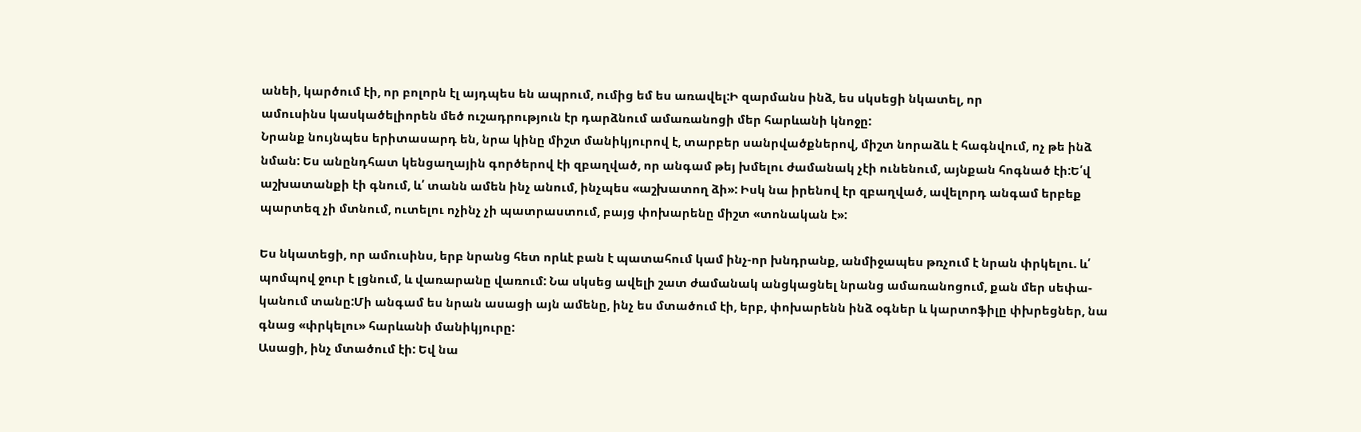անեի, կարծում էի, որ բոլորն էլ այդպես են ապրում, ումից եմ ես առավել:Ի զարմանս ինձ, ես սկսեցի նկատել, որ
ամուսինս կասկածելիորեն մեծ ուշադրություն էր դարձնում ամառանոցի մեր հարևանի կնոջը:
Նրանք նույնպես երիտասարդ են, նրա կինը միշտ մանիկյուրով է, տարբեր սանրվածքներով, միշտ նորաձև է հագնվում, ոչ թե ինձ
նման: Ես անընդհատ կենցաղային գործերով էի զբաղված, որ անգամ թեյ խմելու ժամանակ չէի ունենում, այնքան հոգնած էի:Ե՛վ
աշխատանքի էի գնում, և՛ տանն ամեն ինչ անում, ինչպես «աշխատող ձի»: Իսկ նա իրենով էր զբաղված, ավելորդ անգամ երբեք
պարտեզ չի մտնում, ուտելու ոչինչ չի պատրաստում, բայց փոխարենը միշտ «տոնական է»:

Ես նկատեցի, որ ամուսինս, երբ նրանց հետ որևէ բան է պատահում կամ ինչ-որ խնդրանք, անմիջապես թռչում է նրան փրկելու. և՛
պոմպով ջուր է լցնում, և վառարանը վառում: Նա սկսեց ավելի շատ ժամանակ անցկացնել նրանց ամառանոցում, քան մեր սեփա-
կանում տանը:Մի անգամ ես նրան ասացի այն ամենը, ինչ ես մտածում էի, երբ, փոխարենն ինձ օգներ և կարտոֆիլը փխրեցներ, նա
գնաց «փրկելու» հարևանի մանիկյուրը:
Ասացի, ինչ մտածում էի: Եվ նա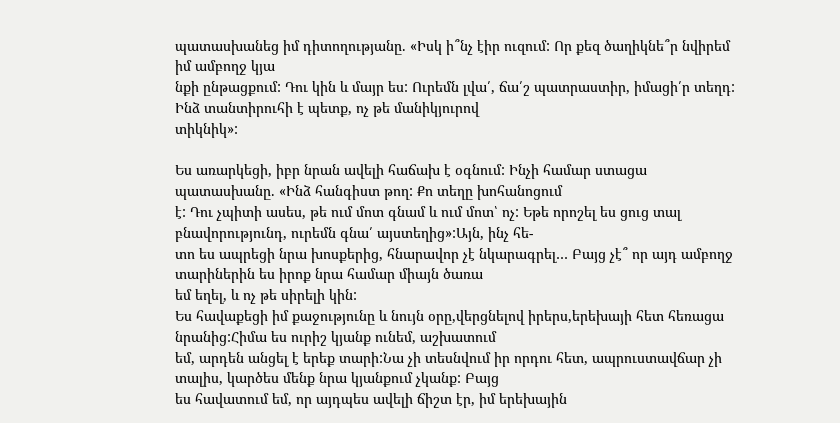պատասխանեց իմ դիտողությանը. «Իսկ ի՞նչ էիր ուզում: Որ քեզ ծաղիկնե՞ր նվիրեմ իմ ամբողջ կյա
նքի ընթացքում: Դու կին և մայր ես: Ուրեմն լվա՛, ճա՛շ պատրաստիր, իմացի՛ր տեղդ: Ինձ տանտիրուհի է պետք, ոչ թե մանիկյուրով
տիկնիկ»:

Ես առարկեցի, իբր նրան ավելի հաճախ է օգնում: Ինչի համար ստացա պատասխանը. «Ինձ հանգիստ թող: Քո տեղը խոհանոցում
է: Դու չպիտի ասես, թե ում մոտ գնամ և ում մոտ՝ ոչ: Եթե որոշել ես ցուց տալ բնավորությունդ, ուրեմն գնա՛ այստեղից»:Այն, ինչ հե-
տո ես ապրեցի նրա խոսքերից, հնարավոր չէ նկարագրել… Բայց չէ՞ որ այդ ամբողջ տարիներին ես իրոք նրա համար միայն ծառա
եմ եղել, և ոչ թե սիրելի կին:
Ես հավաքեցի իմ քաջությունը և նույն օրը,վերցնելով իրերս,երեխայի հետ հեռացա նրանից:Հիմա ես ուրիշ կյանք ունեմ, աշխատում
եմ, արդեն անցել է երեք տարի:Նա չի տեսնվում իր որդու հետ, ապրուստավճար չի տալիս, կարծես մենք նրա կյանքում չկանք: Բայց
ես հավատում եմ, որ այդպես ավելի ճիշտ էր, իմ երեխային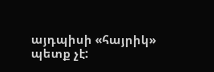այդպիսի «հայրիկ» պետք չէ: